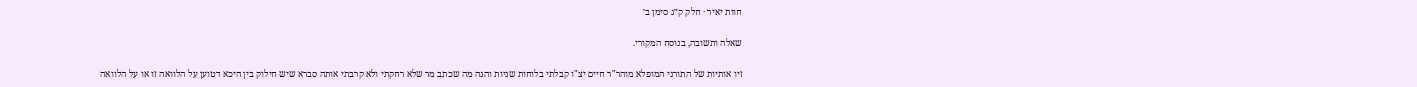חוות יאיר · חלק ק״ג סימן ב׳

שאלה ותשובה, בנוסח המקורי.

זיו אותיות של התורני המופלא מוהר"ר חיים יצ"ו קבלתי בלוחות שניות והנה מה שכתב מר שלא רחקתי ולא קרבתי אותה סברא שיש חילוק בין היכא דטוען על הלוואה זו או על הלוואה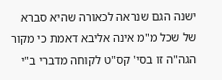ישנה הגם שנראה לכאורה שהיא סברא של שכל מ"מ אינה אליבא דאמת כי מקור הגה"ה זו בסי' קס"ט לקוחה מדברי ב"י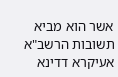אשר הוא מביא תשובות הרשב"א אעיקרא דדינא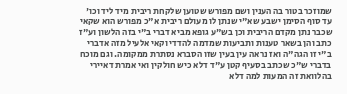שמוזכר בטור בה הענין ושם מפורש שטוען שלקחת ריבית מיד ליד וכו' עד סוף הסימן ישבע שא"י שנתן לו מעולם ריבית א"כ מפורש הוא שקאי שכבר נתן מקדם הריבית וכן בש"ע גופא מביא דברי ב"י בזה הלשון וע"ז כתב והן בשאר טענות ותביעות שמדמה להדדי וקאי אלעיל מזה אדברי ב"י זו הגה"ה ואז נראה עין בעין שזו הסברא נסתרת ממקומה. וגם מוכח בדברי ש"כ שכתב בסעיף קטן ע"ד דלא כיש חולקין ואי אמרת דאיירי בהלוואת זה המעות למה דלא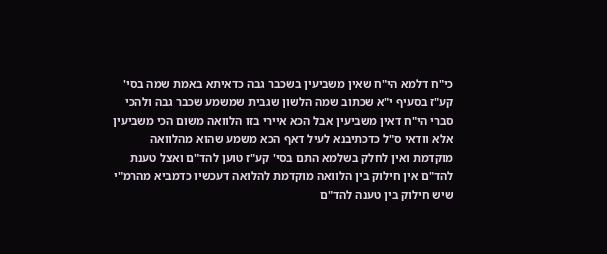כי"ח דלמא הי"ח שאין משביעין בשכבר גבה כדאיתא באמת שמה בסי' קע"ז בסעיף י"א שכתוב שמה הלשון שגבית שמשמע שכבר גבה ולהכי סברי הי"ח דאין משביעין אבל הכא איירי בזו הלוואה משום הכי משביעין אלא וודאי ס"ל כדכתיבנא לעיל דאף הכא משמע שהוא מהלוואה מוקדמת ואין לחלק בשלמא התם בסי' קע"ז טוען להד"ם ואצל טענת להד"ם אין חילוק בין הלוואה מוקדמת להלואה דעכשיו כדמביא מהרמ"י שיש חילוק בין טענה להד"ם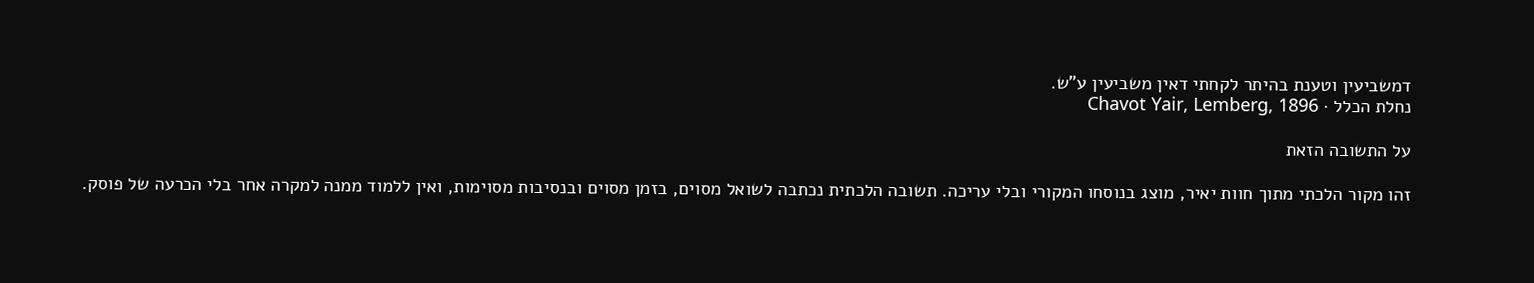דמשביעין וטענת בהיתר לקחתי דאין משביעין ע"ש.
נחלת הכלל · Chavot Yair, Lemberg, 1896

על התשובה הזאת

זהו מקור הלכתי מתוך חוות יאיר, מוצג בנוסחו המקורי ובלי עריכה. תשובה הלכתית נכתבה לשואל מסוים, בזמן מסוים ובנסיבות מסוימות, ואין ללמוד ממנה למקרה אחר בלי הכרעה של פוסק.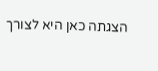הצגתה כאן היא לצורך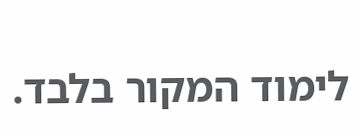לימוד המקור בלבד.